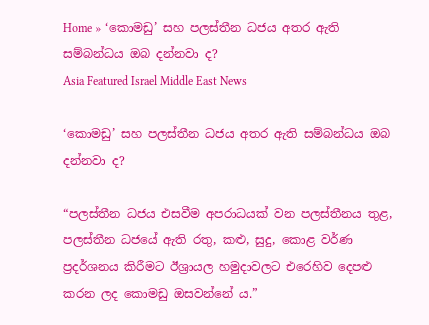Home » ‘කොමඩු’ සහ පලස්තීන ධජය අතර ඇති සම්බන්ධය ඔබ දන්නවා ද?
Asia Featured Israel Middle East News

‘කොමඩු’ සහ පලස්තීන ධජය අතර ඇති සම්බන්ධය ඔබ දන්නවා ද?

“පලස්තීන ධජය එසවීම අපරාධයක් වන පලස්තීනය තුළ, පලස්තීන ධජයේ ඇති රතු, කළු, සුදු, කොළ වර්ණ ප්‍රදර්ශනය කිරීමට ඊශ්‍රායල හමුදාවලට එරෙහිව දෙපළු කරන ලද කොමඩු ඔසවන්නේ ය.”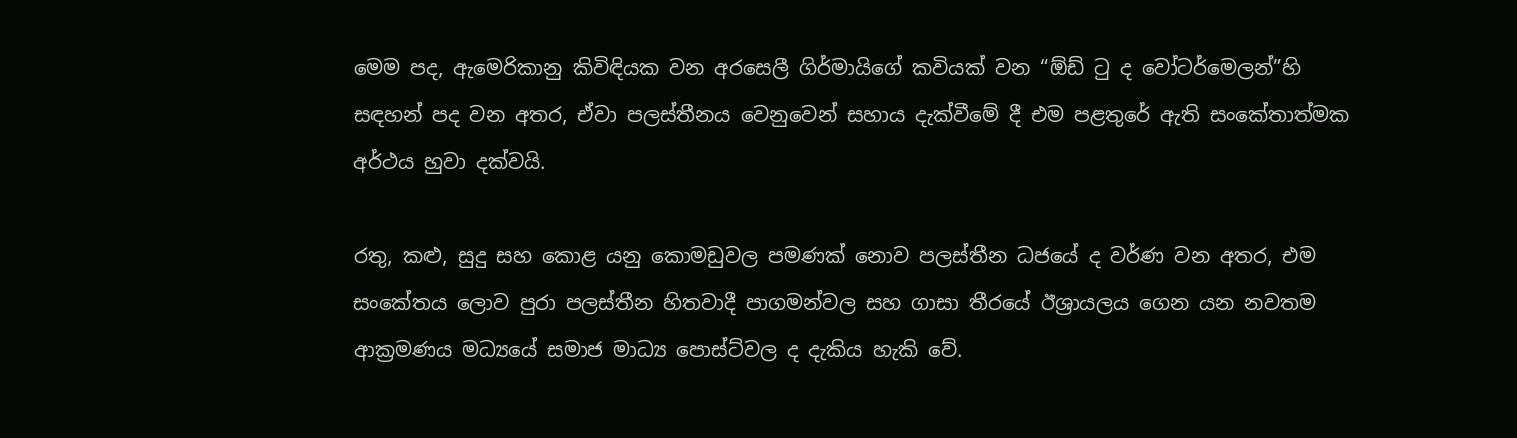මෙම පද, ඇමෙරිකානු කිවිඳියක වන අරසෙලී ගිර්මායිගේ කවියක් වන “ඕඩ් ටු ද වෝටර්මෙලන්”හි සඳහන් පද වන අතර, ඒවා පලස්තීනය වෙනුවෙන් සහාය දැක්වීමේ දී එම පළතුරේ ඇති සංකේතාත්මක අර්ථය හුවා දක්වයි.

රතු, කළු, සුදු සහ කොළ යනු කොමඩුවල පමණක් නොව පලස්තීන ධජයේ ද වර්ණ වන අතර, එම සංකේතය ලොව පුරා පලස්තීන හිතවාදී පාගමන්වල සහ ගාසා තීරයේ ඊශ්‍රායලය ගෙන යන නවතම ආක්‍රමණය මධ්‍යයේ සමාජ මාධ්‍ය පොස්ට්වල ද දැකිය හැකි වේ.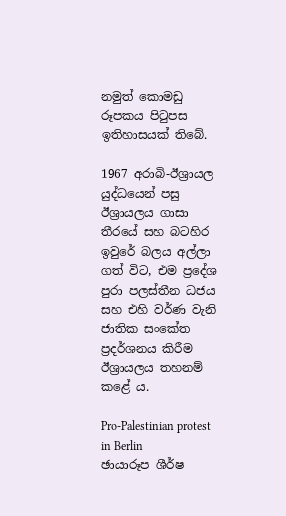නමුත් කොමඩු රූපකය පිටුපස ඉතිහාසයක් තිබේ.

1967 අරාබි-ඊශ්‍රායල යුද්ධයෙන් පසු ඊශ්‍රායලය ගාසා තීරයේ සහ බටහිර ඉවුරේ බලය අල්ලා ගත් විට, එම ප්‍රදේශ පුරා පලස්තීන ධජය සහ එහි වර්ණ වැනි ජාතික සංකේත ප්‍රදර්ශනය කිරීම ඊශ්‍රායලය තහනම් කළේ ය.

Pro-Palestinian protest in Berlin
ඡායාරූප ශීර්ෂ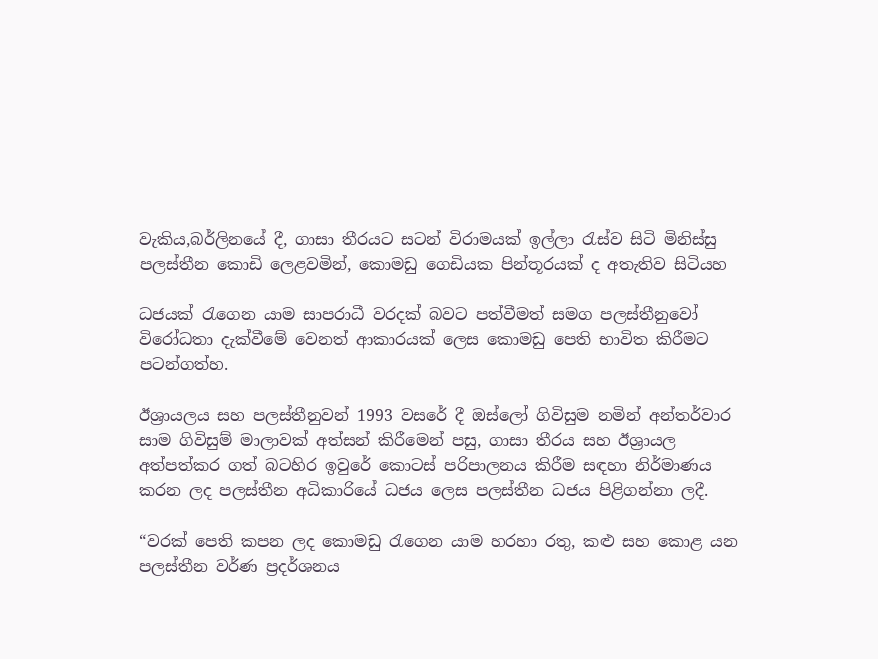වැකිය,බර්ලිනයේ දී, ගාසා තීරයට සටන් විරාමයක් ඉල්ලා රැස්ව සිටි මිනිස්සු පලස්තීන කොඩි ලෙළවමින්, කොමඩු ගෙඩියක පින්තූරයක් ද අතැතිව සිටියහ

ධජයක් රැගෙන යාම සාපරාධී වරදක් බවට පත්වීමත් සමග පලස්තීනුවෝ විරෝධතා දැක්වීමේ වෙනත් ආකාරයක් ලෙස කොමඩු පෙති භාවිත කිරීමට පටන්ගත්හ.

ඊශ්‍රායලය සහ පලස්තීනුවන් 1993 වසරේ දී ඔස්ලෝ ගිවිසුම නමින් අන්තර්වාර සාම ගිවිසුම් මාලාවක් අත්සන් කිරීමෙන් පසු, ගාසා තීරය සහ ඊශ්‍රායල අත්පත්කර ගත් බටහිර ඉවුරේ කොටස් පරිපාලනය කිරීම සඳහා නිර්මාණය කරන ලද පලස්තීන අධිකාරියේ ධජය ලෙස පලස්තීන ධජය පිළිගන්නා ලදී.

“වරක් පෙති කපන ලද කොමඩු රැගෙන යාම හරහා රතු, කළු සහ කොළ යන පලස්තීන වර්ණ ප්‍රදර්ශනය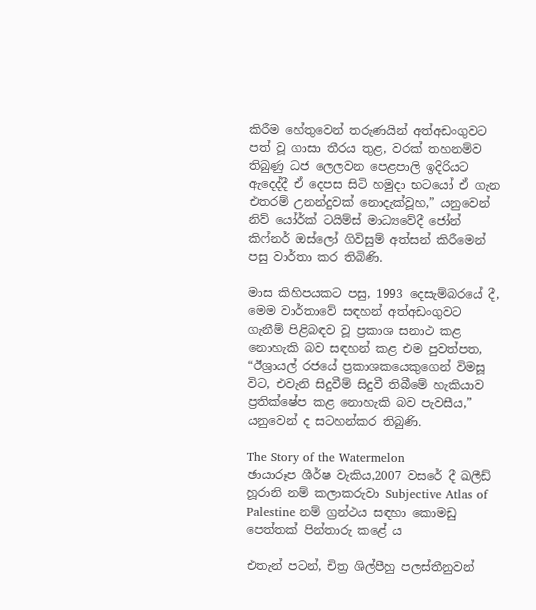කිරීම හේතුවෙන් තරුණයින් අත්අඩංගුවට පත් වූ ගාසා තීරය තුළ, වරක් තහනම්ව තිබුණු ධජ ලෙලවන පෙළපාලි ඉදිරියට ඇදෙද්දී ඒ දෙපස සිටි හමුදා භටයෝ ඒ ගැන එතරම් උනන්දුවක් නොදැක්වූහ,” යනුවෙන් නිව් යෝර්ක් ටයිම්ස් මාධ්‍යවේදී ජෝන් කිෆ්නර් ඔස්ලෝ ගිවිසුම් අත්සන් කිරීමෙන් පසු වාර්තා කර තිබිණි.

මාස කිහිපයකට පසු, 1993 දෙසැම්බරයේ දී, මෙම වාර්තාවේ සඳහන් අත්අඩංගුවට ගැනීම් පිළිබඳව වූ ප්‍රකාශ සනාථ කළ නොහැකි බව සඳහන් කළ එම පුවත්පත, “ඊශ්‍රායල් රජයේ ප්‍රකාශකයෙකුගෙන් විමසූ විට, එවැනි සිදුවීම් සිදුවී තිබීමේ හැකියාව ප්‍රතික්ෂේප කළ නොහැකි බව පැවසීය,” යනුවෙන් ද සටහන්කර තිබුණි.

The Story of the Watermelon
ඡායාරූප ශීර්ෂ වැකිය,2007 වසරේ දී ඛලීඩ් හූරානි නම් කලාකරුවා Subjective Atlas of Palestine නම් ග්‍රන්ථය සඳහා කොමඩු පෙත්තක් පින්තාරු කළේ ය

එතැන් පටන්, චිත්‍ර ශිල්පීහු පලස්තීනුවන්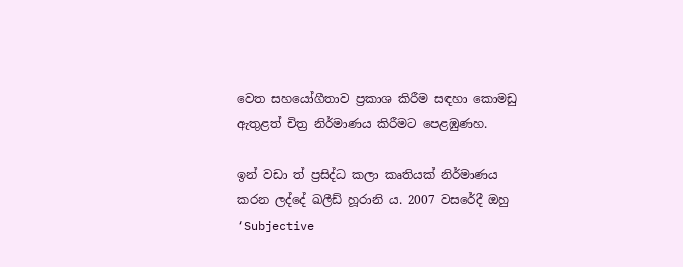වෙත සහයෝගීතාව ප්‍රකාශ කිරීම සඳහා කොමඩු ඇතුළත් චිත්‍ර නිර්මාණය කිරීමට පෙළඹුණහ.

ඉන් වඩා ත් ප්‍රසිද්ධ කලා කෘතියක් නිර්මාණය කරන ලද්දේ ඛලීඩ් හූරානි ය. 2007 වසරේදී ඔහු ‘Subjective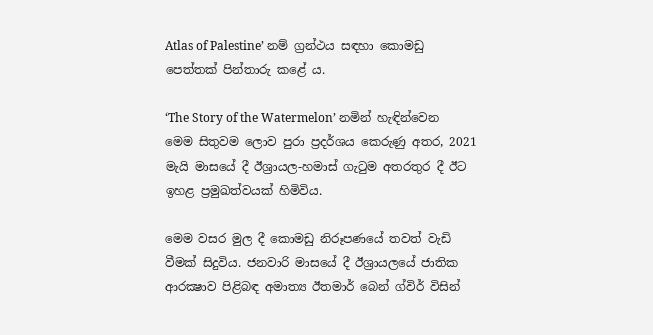Atlas of Palestine’ නම් ග්‍රන්ථය සඳහා කොමඩු පෙත්තක් පින්තාරු කළේ ය.

‘The Story of the Watermelon’ නමින් හැඳින්වෙන මෙම සිතුවම ලොව පුරා ප්‍රදර්ශය කෙරුණු අතර, 2021 මැයි මාසයේ දී ඊශ්‍රායල-හමාස් ගැටුම අතරතුර දී ඊට ඉහළ ප්‍රමුඛත්වයක් හිමිවිය.

මෙම වසර මුල දී කොමඩු නිරූපණයේ තවත් වැඩි වීමක් සිදුවිය. ජනවාරි මාසයේ දී ඊශ්‍රායලයේ ජාතික ආරක්‍ෂාව පිළිබඳ අමාත්‍ය ඊතමාර් බෙන් ග්විර් විසින්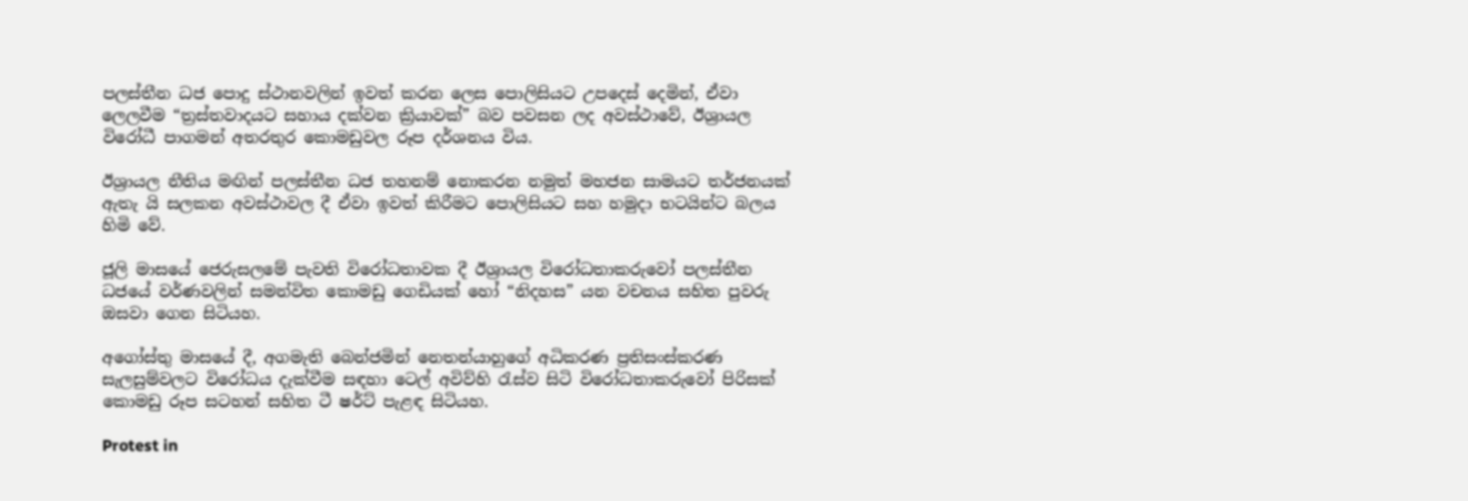පලස්තීන ධජ පොදු ස්ථානවලින් ඉවත් කරන ලෙස පොලිසියට උපදෙස් දෙමින්, ඒවා ලෙලවීම “ත්‍රස්තවාදයට සහාය දක්වන ක්‍රියාවක්” බව පවසන ලද අවස්ථාවේ, ඊශ්‍රායල විරෝධී පාගමන් අතරතුර කොමඩුවල රූප දර්ශනය විය.

ඊශ්‍රායල නීතිය මඟින් පලස්තීන ධජ තහනම් නොකරන නමුත් මහජන සාමයට තර්ජනයක් ඇතැ යි සලකන අවස්ථාවල දී ඒවා ඉවත් කිරීමට පොලිසියට සහ හමුදා භටයින්ට බලය හිමි වේ.

ජූලි මාසයේ ජෙරුසලමේ පැවති විරෝධතාවක දී ඊශ්‍රායල විරෝධතාකරුවෝ පලස්තීන ධජයේ වර්ණවලින් සමන්විත කොමඩු ගෙඩියක් හෝ “නිදහස” යන වචනය සහිත පුවරු ඔසවා ගෙන සිටියහ.

අගෝස්තු මාසයේ දී, අගමැති බෙන්ජමින් නෙතන්යාහුගේ අධිකරණ ප්‍රතිසංස්කරණ සැලසුම්වලට විරෝධය දැක්වීම සඳහා ටෙල් අවිව්හි රැස්ව සිටි විරෝධතාකරුවෝ පිරිසක් කොමඩු රූප සටහන් සහිත ටී ෂර්ට් පැළඳ සිටියහ.

Protest in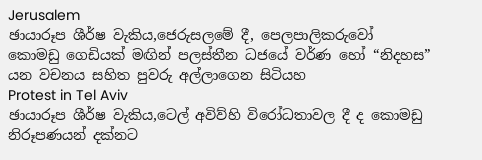Jerusalem
ඡායාරූප ශීර්ෂ වැකිය,ජෙරුසලමේ දී, පෙලපාලිකරුවෝ කොමඩු ගෙඩියක් මඟින් පලස්තීන ධජයේ වර්ණ හෝ “නිදහස” යන වචනය සහිත පුවරු අල්ලාගෙන සිටියහ
Protest in Tel Aviv
ඡායාරූප ශීර්ෂ වැකිය,ටෙල් අවිව්හි විරෝධතාවල දී ද කොමඩු නිරූපණයන් දක්නට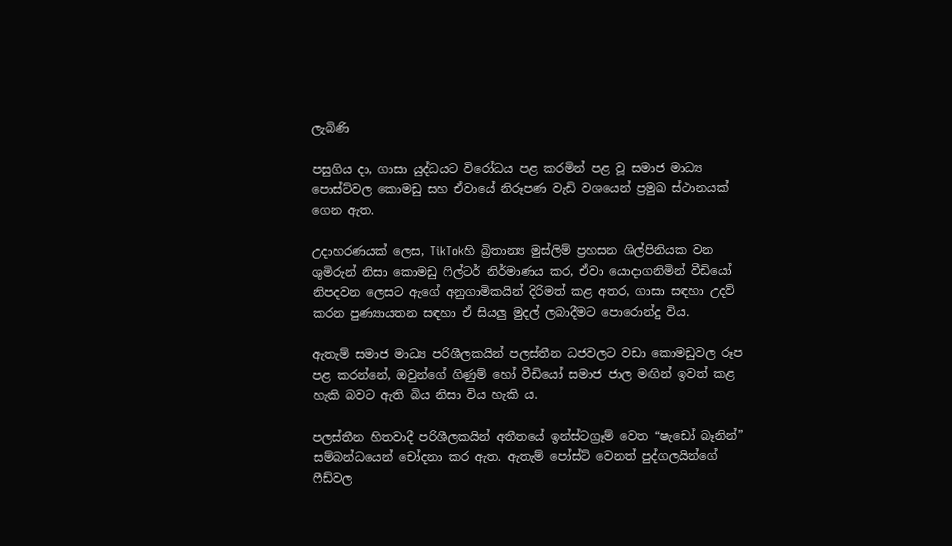ලැබිණි

පසුගිය දා, ගාසා යුද්ධයට විරෝධය පළ කරමින් පළ වූ සමාජ මාධ්‍ය පොස්ට්වල කොමඩු සහ ඒවායේ නිරූපණ වැඩි වශයෙන් ප්‍රමුඛ ස්ථානයක් ගෙන ඇත.

උදාහරණයක් ලෙස, TikTokහි බ්‍රිතාන්‍ය මුස්ලිම් ප්‍රහසන ශිල්පිනියක වන ශුමිරුන් නිසා කොමඩු ෆිල්ටර් නිර්මාණය කර, ඒවා යොදාගනිමින් වීඩියෝ නිපදවන ලෙසට ඇගේ අනුගාමිකයින් දිරිමත් කළ අතර, ගාසා සඳහා උදව් කරන පුණ්‍යායතන සඳහා ඒ සියලු මුදල් ලබාදීමට පොරොන්දු විය.

ඇතැම් සමාජ මාධ්‍ය පරිශීලකයින් පලස්තීන ධජවලට වඩා කොමඩුවල රූප පළ කරන්නේ, ඔවුන්ගේ ගිණුම් හෝ වීඩියෝ සමාජ ජාල මඟින් ඉවත් කළ හැකි බවට ඇති බිය නිසා විය හැකි ය.

පලස්තීන හිතවාදී පරිශීලකයින් අතීතයේ ඉන්ස්ටග්‍රෑම් වෙත “ෂැඩෝ බෑනින්” සම්බන්ධයෙන් චෝදනා කර ඇත. ඇතැම් පෝස්ට් වෙනත් පුද්ගලයින්ගේ ෆීඩ්වල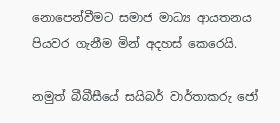නොපෙන්වීමට සමාජ මාධ්‍ය ආයතනය පියවර ගැනීම මින් අදහස් කෙරෙයි.

නමුත් බීබීසීයේ සයිබර් වාර්තාකරු ජෝ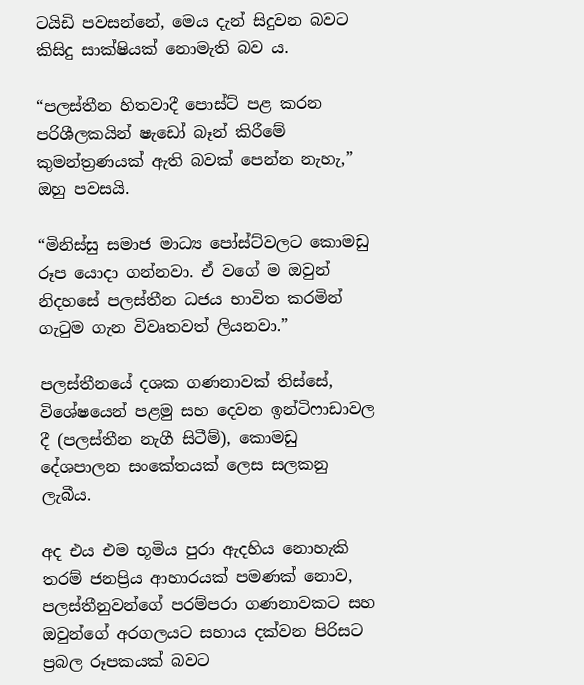ටයිඩි පවසන්නේ, මෙය දැන් සිදුවන බවට කිසිදු සාක්ෂියක් නොමැති බව ය.

“පලස්තීන හිතවාදී පොස්ට් පළ කරන පරිශීලකයින් ෂැඩෝ බෑන් කිරීමේ කුමන්ත්‍රණයක් ඇති බවක් පෙන්න නැහැ,” ඔහු පවසයි.

“මිනිස්සු සමාජ මාධ්‍ය පෝස්ට්වලට කොමඩු රූප යොදා ගන්නවා. ඒ වගේ ම ඔවුන් නිදහසේ පලස්තීන ධජය භාවිත කරමින් ගැටුම ගැන විවෘතවත් ලියනවා.”

පලස්තීනයේ දශක ගණනාවක් තිස්සේ, විශේෂයෙන් පළමු සහ දෙවන ඉන්ටිෆාඩාවල දී (පලස්තීන නැගී සිටීම්), කොමඩු දේශපාලන සංකේතයක් ලෙස සලකනු ලැබීය.

අද එය එම භූමිය පුරා ඇදහිය නොහැකි තරම් ජනප්‍රිය ආහාරයක් පමණක් නොව, පලස්තීනුවන්ගේ පරම්පරා ගණනාවකට සහ ඔවුන්ගේ අරගලයට සහාය දක්වන පිරිසට ප්‍රබල රූපකයක් බවට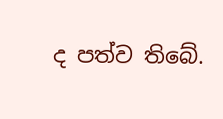ද පත්ව තිබේ.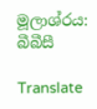මූලාශ්රය: බීබීසී

Translate